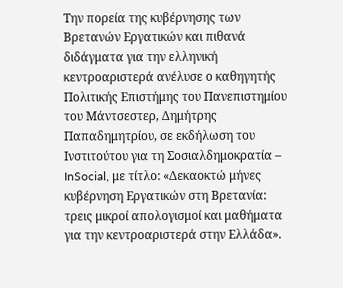Την πορεία της κυβέρνησης των Βρετανών Εργατικών και πιθανά διδάγματα για την ελληνική κεντροαριστερά ανέλυσε ο καθηγητής Πολιτικής Επιστήμης του Πανεπιστημίου του Μάντσεστερ, Δημήτρης Παπαδημητρίου, σε εκδήλωση του Ινστιτούτου για τη Σοσιαλδημοκρατία – InSocial, με τίτλο: «Δεκαοκτώ μήνες κυβέρνηση Εργατικών στη Βρετανία: τρεις μικροί απολογισμοί και μαθήματα για την κεντροαριστερά στην Ελλάδα».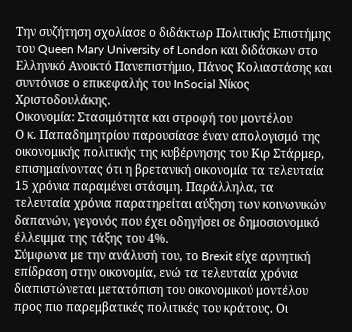Την συζήτηση σχολίασε ο διδάκτωρ Πολιτικής Επιστήμης του Queen Mary University of London και διδάσκων στο Ελληνικό Ανοικτό Πανεπιστήμιο, Πάνος Κολιαστάσης και συντόνισε ο επικεφαλής του InSocial Νίκος Χριστοδουλάκης.
Οικονομία: Στασιμότητα και στροφή του μοντέλου
Ο κ. Παπαδημητρίου παρουσίασε έναν απολογισμό της οικονομικής πολιτικής της κυβέρνησης του Κιρ Στάρμερ, επισημαίνοντας ότι η βρετανική οικονομία τα τελευταία 15 χρόνια παραμένει στάσιμη. Παράλληλα, τα τελευταία χρόνια παρατηρείται αύξηση των κοινωνικών δαπανών, γεγονός που έχει οδηγήσει σε δημοσιονομικό έλλειμμα της τάξης του 4%.
Σύμφωνα με την ανάλυσή του, το Brexit είχε αρνητική επίδραση στην οικονομία, ενώ τα τελευταία χρόνια διαπιστώνεται μετατόπιση του οικονομικού μοντέλου προς πιο παρεμβατικές πολιτικές του κράτους. Οι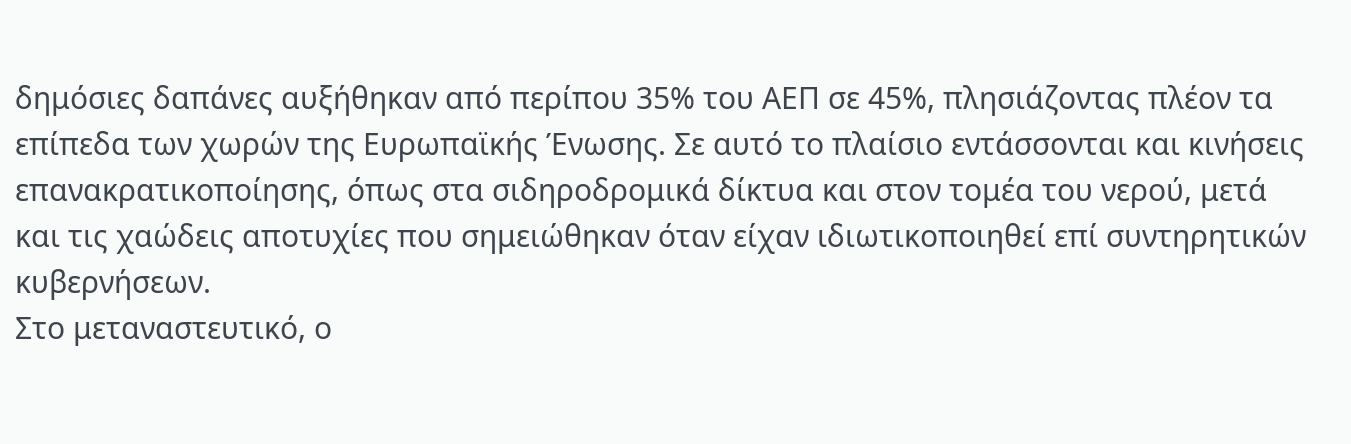δημόσιες δαπάνες αυξήθηκαν από περίπου 35% του ΑΕΠ σε 45%, πλησιάζοντας πλέον τα επίπεδα των χωρών της Ευρωπαϊκής Ένωσης. Σε αυτό το πλαίσιο εντάσσονται και κινήσεις επανακρατικοποίησης, όπως στα σιδηροδρομικά δίκτυα και στον τομέα του νερού, μετά και τις χαώδεις αποτυχίες που σημειώθηκαν όταν είχαν ιδιωτικοποιηθεί επί συντηρητικών κυβερνήσεων.
Στο μεταναστευτικό, ο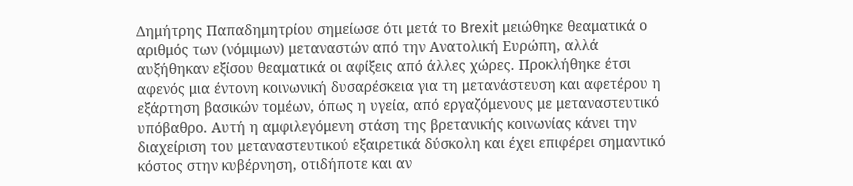Δημήτρης Παπαδημητρίου σημείωσε ότι μετά το Brexit μειώθηκε θεαματικά ο αριθμός των (νόμιμων) μεταναστών από την Ανατολική Ευρώπη, αλλά αυξήθηκαν εξίσου θεαματικά οι αφίξεις από άλλες χώρες. Προκλήθηκε έτσι αφενός μια έντονη κοινωνική δυσαρέσκεια για τη μετανάστευση και αφετέρου η εξάρτηση βασικών τομέων, όπως η υγεία, από εργαζόμενους με μεταναστευτικό υπόβαθρο. Αυτή η αμφιλεγόμενη στάση της βρετανικής κοινωνίας κάνει την διαχείριση του μεταναστευτικού εξαιρετικά δύσκολη και έχει επιφέρει σημαντικό κόστος στην κυβέρνηση, οτιδήποτε και αν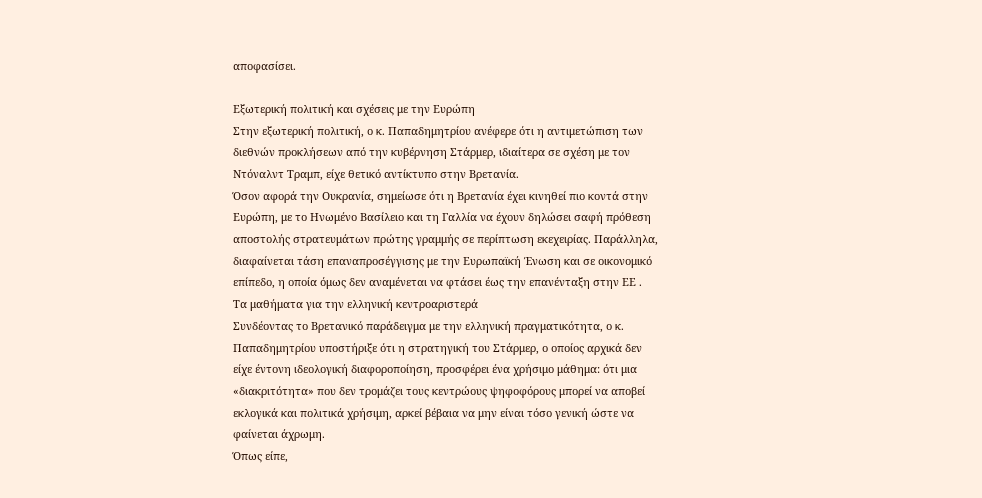αποφασίσει.

Εξωτερική πολιτική και σχέσεις με την Ευρώπη
Στην εξωτερική πολιτική, ο κ. Παπαδημητρίου ανέφερε ότι η αντιμετώπιση των διεθνών προκλήσεων από την κυβέρνηση Στάρμερ, ιδιαίτερα σε σχέση με τον Ντόναλντ Τραμπ, είχε θετικό αντίκτυπο στην Βρετανία.
Όσον αφορά την Ουκρανία, σημείωσε ότι η Βρετανία έχει κινηθεί πιο κοντά στην Ευρώπη, με το Ηνωμένο Βασίλειο και τη Γαλλία να έχουν δηλώσει σαφή πρόθεση αποστολής στρατευμάτων πρώτης γραμμής σε περίπτωση εκεχειρίας. Παράλληλα, διαφαίνεται τάση επαναπροσέγγισης με την Ευρωπαϊκή Ένωση και σε οικονομικό επίπεδο, η οποία όμως δεν αναμένεται να φτάσει έως την επανένταξη στην ΕΕ .
Τα μαθήματα για την ελληνική κεντροαριστερά
Συνδέοντας το Βρετανικό παράδειγμα με την ελληνική πραγματικότητα, ο κ. Παπαδημητρίου υποστήριξε ότι η στρατηγική του Στάρμερ, ο οποίος αρχικά δεν είχε έντονη ιδεολογική διαφοροποίηση, προσφέρει ένα χρήσιμο μάθημα: ότι μια «διακριτότητα» που δεν τρομάζει τους κεντρώους ψηφοφόρους μπορεί να αποβεί εκλογικά και πολιτικά χρήσιμη, αρκεί βέβαια να μην είναι τόσο γενική ώστε να φαίνεται άχρωμη.
Όπως είπε,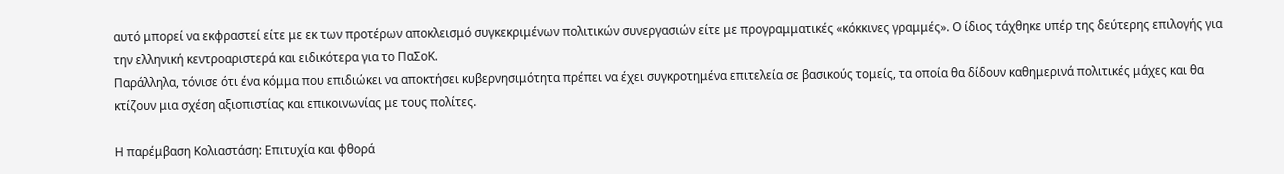αυτό μπορεί να εκφραστεί είτε με εκ των προτέρων αποκλεισμό συγκεκριμένων πολιτικών συνεργασιών είτε με προγραμματικές «κόκκινες γραμμές». Ο ίδιος τάχθηκε υπέρ της δεύτερης επιλογής για την ελληνική κεντροαριστερά και ειδικότερα για το ΠαΣοΚ.
Παράλληλα, τόνισε ότι ένα κόμμα που επιδιώκει να αποκτήσει κυβερνησιμότητα πρέπει να έχει συγκροτημένα επιτελεία σε βασικούς τομείς, τα οποία θα δίδουν καθημερινά πολιτικές μάχες και θα κτίζουν μια σχέση αξιοπιστίας και επικοινωνίας με τους πολίτες.

Η παρέμβαση Κολιαστάση: Επιτυχία και φθορά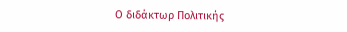Ο διδάκτωρ Πολιτικής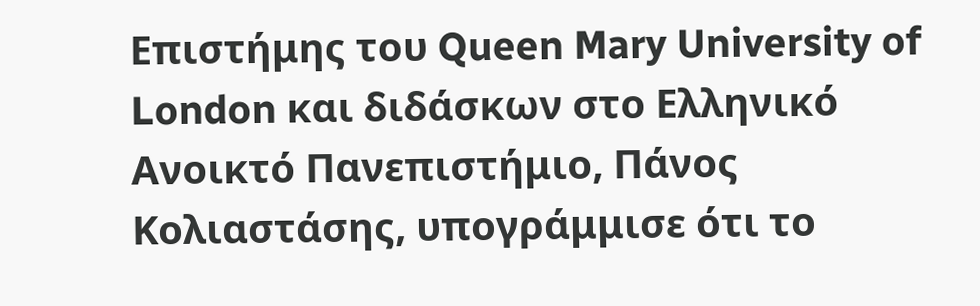Επιστήμης του Queen Mary University of London και διδάσκων στο Ελληνικό Ανοικτό Πανεπιστήμιο, Πάνος Κολιαστάσης, υπογράμμισε ότι το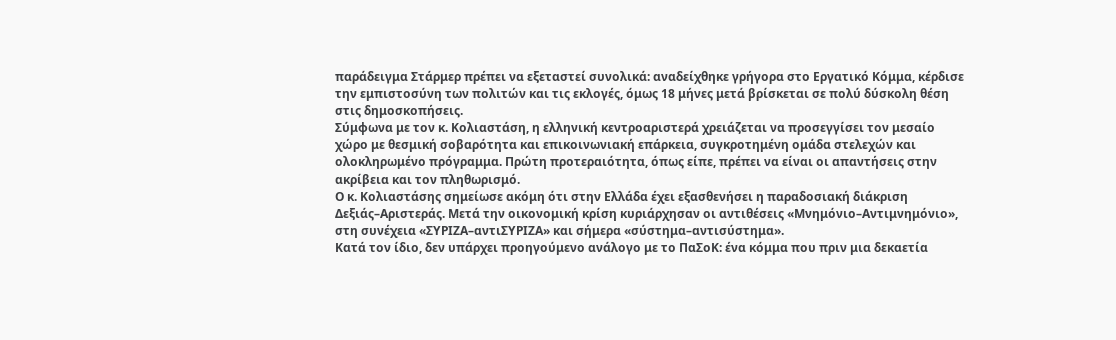παράδειγμα Στάρμερ πρέπει να εξεταστεί συνολικά: αναδείχθηκε γρήγορα στο Εργατικό Κόμμα, κέρδισε την εμπιστοσύνη των πολιτών και τις εκλογές, όμως 18 μήνες μετά βρίσκεται σε πολύ δύσκολη θέση στις δημοσκοπήσεις.
Σύμφωνα με τον κ. Κολιαστάση, η ελληνική κεντροαριστερά χρειάζεται να προσεγγίσει τον μεσαίο χώρο με θεσμική σοβαρότητα και επικοινωνιακή επάρκεια, συγκροτημένη ομάδα στελεχών και ολοκληρωμένο πρόγραμμα. Πρώτη προτεραιότητα, όπως είπε, πρέπει να είναι οι απαντήσεις στην ακρίβεια και τον πληθωρισμό.
Ο κ. Κολιαστάσης σημείωσε ακόμη ότι στην Ελλάδα έχει εξασθενήσει η παραδοσιακή διάκριση Δεξιάς–Αριστεράς. Μετά την οικονομική κρίση κυριάρχησαν οι αντιθέσεις «Μνημόνιο–Αντιμνημόνιο», στη συνέχεια «ΣΥΡΙΖΑ–αντιΣΥΡΙΖΑ» και σήμερα «σύστημα–αντισύστημα».
Κατά τον ίδιο, δεν υπάρχει προηγούμενο ανάλογο με το ΠαΣοΚ: ένα κόμμα που πριν μια δεκαετία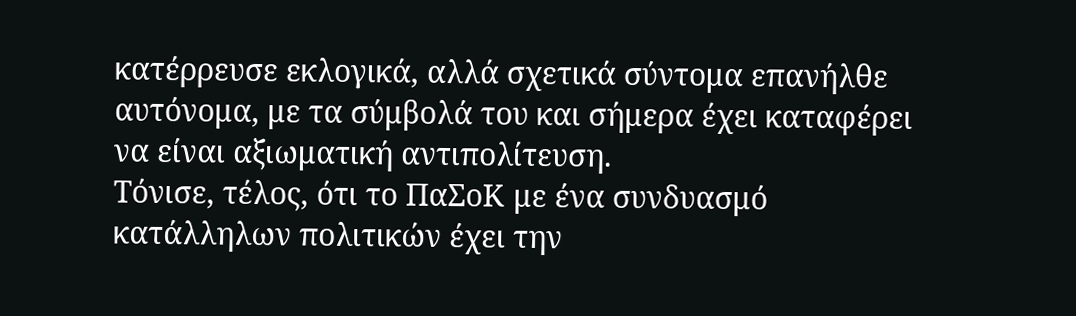κατέρρευσε εκλογικά, αλλά σχετικά σύντομα επανήλθε αυτόνομα, με τα σύμβολά του και σήμερα έχει καταφέρει να είναι αξιωματική αντιπολίτευση.
Τόνισε, τέλος, ότι το ΠαΣοΚ με ένα συνδυασμό κατάλληλων πολιτικών έχει την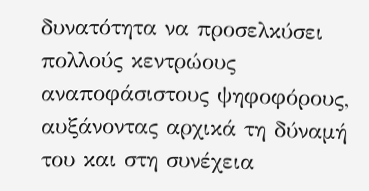δυνατότητα να προσελκύσει πολλούς κεντρώους αναποφάσιστους ψηφοφόρους, αυξάνοντας αρχικά τη δύναμή του και στη συνέχεια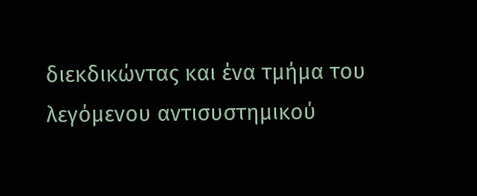διεκδικώντας και ένα τμήμα του λεγόμενου αντισυστημικού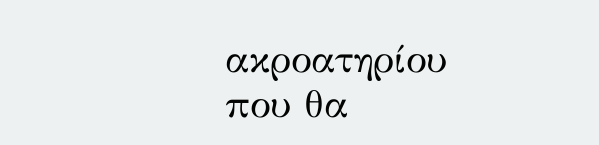ακροατηρίου που θα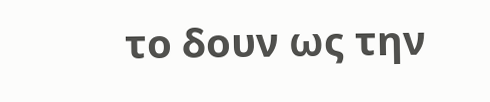το δουν ως την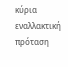κύρια εναλλακτική πρόταση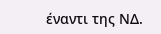έναντι της ΝΔ.